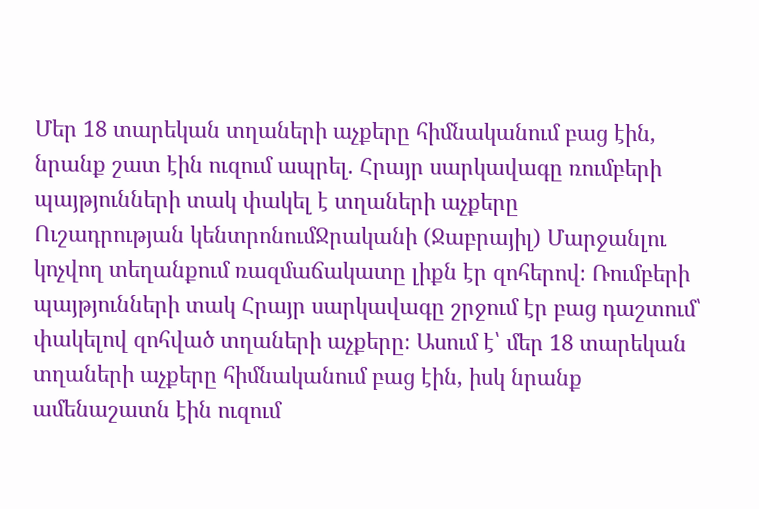Մեր 18 տարեկան տղաների աչքերը հիմնականում բաց էին, նրանք շատ էին ուզում ապրել. Հրայր սարկավագը ռումբերի պայթյունների տակ փակել է տղաների աչքերը
Ուշադրության կենտրոնումՋրականի (Ջաբրայիլ) Մարջանլու կոչվող տեղանքում ռազմաճակատը լիքն էր զոհերով։ Ռումբերի պայթյունների տակ Հրայր սարկավագը շրջում էր բաց դաշտում՝ փակելով զոհված տղաների աչքերը։ Ասում է՝ մեր 18 տարեկան տղաների աչքերը հիմնականում բաց էին, իսկ նրանք ամենաշատն էին ուզում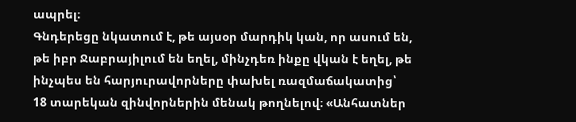ապրել։
Գնդերեցը նկատում է, թե այսօր մարդիկ կան, որ ասում են, թե իբր Ջաբրայիլում են եղել, մինչդեռ ինքը վկան է եղել, թե ինչպես են հարյուրավորները փախել ռազմաճակատից՝ 18 տարեկան զինվորներին մենակ թողնելով։ «Անհատներ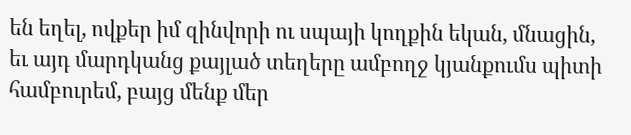են եղել, ովքեր իմ զինվորի ու սպայի կողքին եկան, մնացին, եւ այդ մարդկանց քայլած տեղերը ամբողջ կյանքումս պիտի համբուրեմ, բայց մենք մեր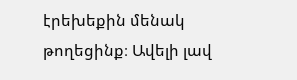էրեխեքին մենակ թողեցինք։ Ավելի լավ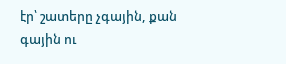էր՝ շատերը չգային, քան գային ու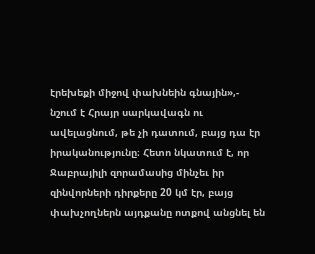էրեխեքի միջով փախնեին գնային»,- նշում է Հրայր սարկավագն ու ավելացնում, թե չի դատում, բայց դա էր իրականությունը։ Հետո նկատում է, որ Ջաբրայիլի զորամասից մինչեւ իր զինվորների դիրքերը 20 կմ էր, բայց փախչողներն այդքանը ոտքով անցնել են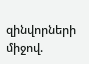զինվորների միջով.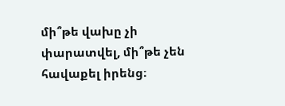մի՞թե վախը չի փարատվել, մի՞թե չեն հավաքել իրենց։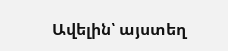Ավելին՝ այստեղ